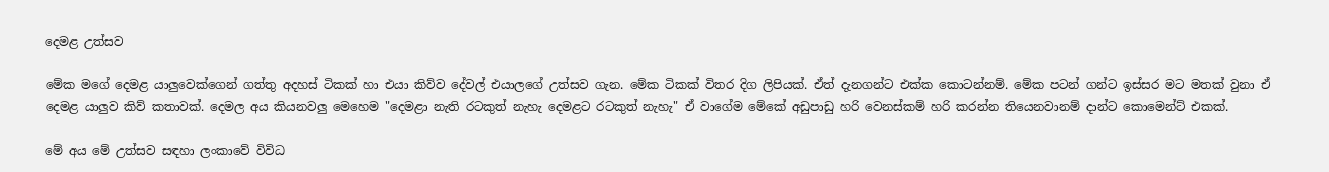දෙමළ උත්සව

මේක මගේ දෙමළ යාලුවෙක්ගෙන් ගත්තු අදහස් ටිකක් හා එයා කිව්ව දේවල් එයාලගේ උත්සව ගැන. මේක ටිකක් විතර දිග ලිපියක්. ඒත් දැනගන්ට එක්ක කොටන්නම්. මේක පටන් ගන්ට ඉස්සර මට මතක් වුනා ඒ දෙමළ යාලුව කිව් කතාවක්. දෙමල අය කියනවලු මෙහෙම "දෙමළා නැති රටකුත් නැහැ දෙමළට රටකුත් නැහැ" ඒ වාගේම මේකේ අඩුපාඩු හරි වෙනස්කම් හරි කරන්න තියෙනවානම් දාන්ට කොමෙන්ට් එකක්.

මේ අය මේ උත්සව සඳහා ලංකාවේ විවිධ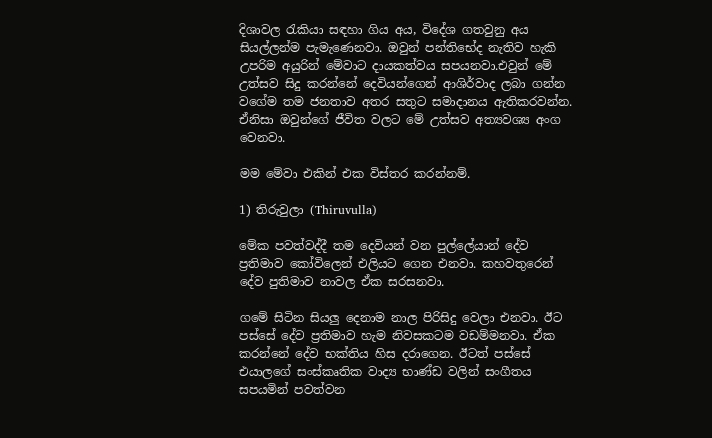දිශාවල රැකියා සඳහා ගිය අය, විදේශ ගතවුනු අය සියල්ලන්ම පැමැණෙනවා. ඔවුන් පන්තිභේද නැතිව හැකි උපරිම අයුරින් මේවාට දායකත්වය සපයනවා.එවුන් මේ උත්සව සිදු කරන්නේ දෙවියන්ගෙන් ආශිර්වාද ලබා ගන්න වගේම තම ජනතාව අතර සතුට සමාදානය ඇතිකරවන්න. ඒනිසා ඔවුන්ගේ ජීවිත වලට මේ උත්සව අත්‍යවශ්‍ය අංග වෙනවා.

මම මේවා එකින් එක විස්තර කරන්නම්.

1) තිරුවුලා (Thiruvulla)

මේක පවත්වද්දී තම දෙවියන් වන පුල්ලේයාන් දේව ප්‍රතිමාව කෝවිලෙන් එලියට ගෙන එනවා. කහවතුරෙන් දේව පුතිමාව නාවල ඒක සරසනවා.

ගමේ සිටින සියලු දෙනාම නාල පිරිසිදු වෙලා එනවා. ඊට පස්සේ දේව ප්‍රතිමාව හැම නිවසකටම වඩම්මනවා. ඒක කරන්නේ දේව භක්තිය හිස දරාගෙන. ඊටත් පස්සේ එයාලගේ සංස්කෘතික වාද්‍ය භාණ්ඩ වලින් සංගීතය සපයමින් පවත්වන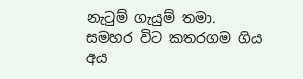නැටුම් ගැයුම් තමා. සමහර විට කතරගම ගිය අය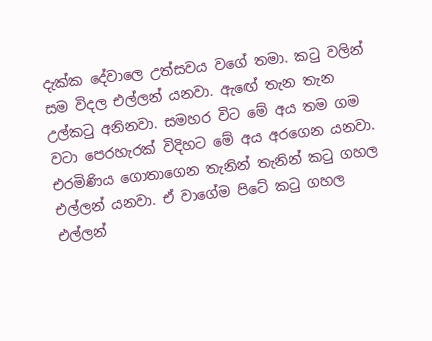දැක්ක දේවාලෙ උත්සවය වගේ තමා. කටු වලින් සම විදල එල්ලන් යනවා. ඇ‍ඟේ තැන තැන උල්කටු අනිනවා. සමහර විට මේ අය තම ගම වටා පෙරහැරක් විදිහට මේ අය අරගෙන යනවා. එරමිණිය ගොතාගෙන තැනින් තැනින් කටු ගහල එල්ලන් යනවා. ඒ වාගේම පිටේ කටු ගහල එල්ලන්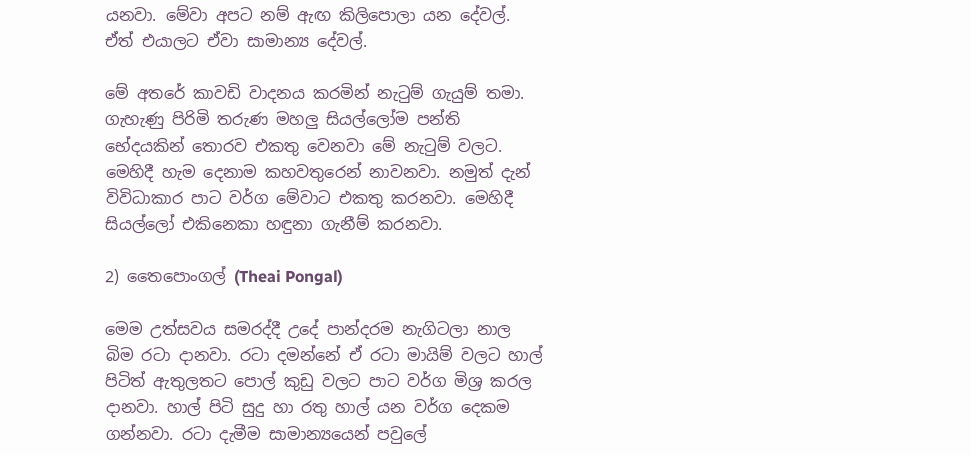යනවා. මේවා අපට නම් ඇඟ කිලිපොලා යන දේවල්. ඒත් එයාලට ඒවා සාමාන්‍ය දේවල්.

මේ අතරේ කාවඩි වාදනය කරමින් නැටුම් ගැයුම් තමා. ගැහැණු පිරිමි තරුණ මහලු සියල්ලෝම පන්ති භේදයකින් තොරව එකතු වෙනවා මේ නැටුම් වලට. මෙහිදී හැම දෙනාම කහවතුරෙන් නාවනවා. නමුත් දැන් විවිධාකාර පාට වර්ග මේවාට එකතු කරනවා. මෙහිදී සියල්ලෝ එකිනෙකා හඳුනා ගැනීම් කරනවා.

2) තෛපොංගල් (Theai Pongal)

මෙම උත්සවය සමරද්දී උදේ පාන්දරම නැගිටලා නාල බිම රටා දානවා. රටා දමන්නේ ඒ රටා මායිම් වලට හාල් පිටිත් ඇතුලතට පොල් කුඩු වලට පාට වර්ග මිශ්‍ර කරල දානවා. හාල් පිටි සුදු හා රතු හාල් යන වර්ග දෙකම ගන්නවා. රටා දැමීම සාමාන්‍යයෙන් පවුලේ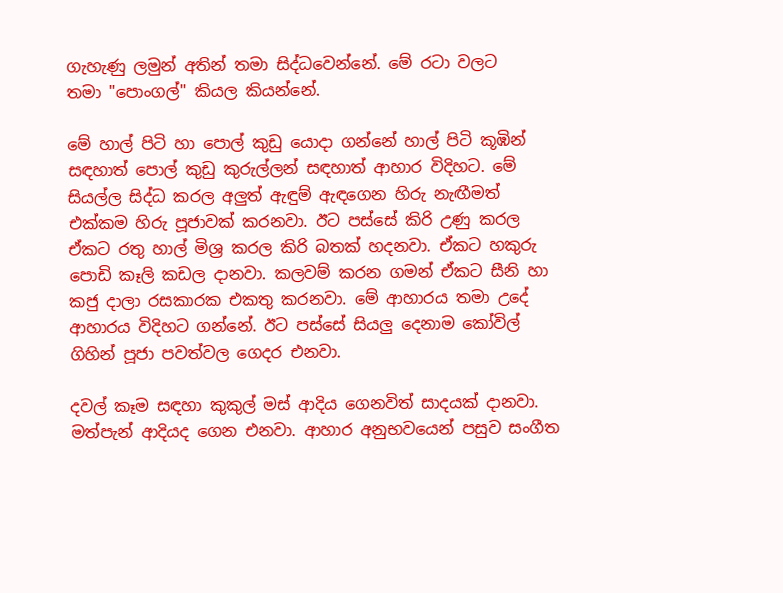ගැහැණු ලමුන් අතින් තමා සිද්ධවෙන්නේ. මේ රටා වලට තමා ‍"පොංගල්" කියල කියන්නේ.

මේ හාල් පිටි හා පොල් කුඩු යොදා ගන්නේ හාල් පිටි කූඹින් සඳහාත් පොල් කුඩු කුරුල්ලන් සඳහාත් ආහාර විදිහට. මේ සියල්ල සිද්ධ කරල අලුත් ඇඳුම් ඇඳගෙන හිරු නැඟීමත් එක්කම හිරු පූජාවක් කරනවා. ඊට පස්සේ කිරි උණු කරල ඒකට රතු හාල් මිශ්‍ර කරල කිරි බතක් හදනවා. ඒකට හකුරු පොඩි කෑලි කඩල දානවා. කලවම් කරන ගමන් ඒකට සීනි හා කජු දාලා රසකාරක එකතු කරනවා. මේ ආහාරය තමා උදේ ආහාරය විදිහට ගන්නේ. ඊට පස්සේ සියලු දෙනාම කෝවිල් ගිහින් පූජා පවත්වල ගෙදර එනවා.

දවල් කෑම සඳහා කුකුල් මස් ආදිය ගෙනවිත් සාදයක් දානවා. මත්පැන් ආදියද ගෙන එනවා. ආහාර අනුභවයෙන් පසුව සංගීත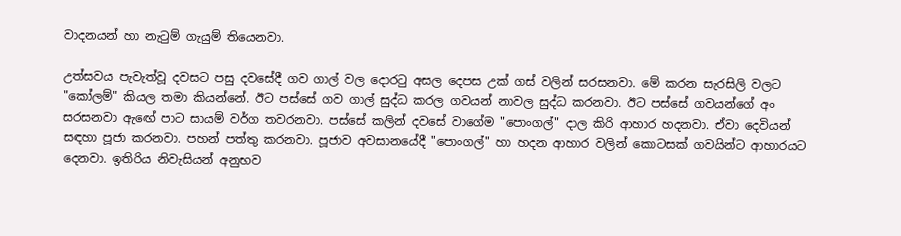වාදනයන් හා නැටුම් ගැයුම් තියෙනවා.

උත්සවය පැවැත්වූ දවසට පසු දවසේදී ගව ගාල් වල දොරටු අසල දෙපස උක් ගස් වලින් සරසනවා. මේ කරන සැරසිලි වලට "කෝලම්" කියල තමා කියන්නේ. ඊට පස්සේ ගව ගාල් සුද්ධ කරල ගවයන් නාවල සුද්ධ කරනවා. ඊට පස්සේ ගවයන්ගේ අං සරසනවා ඇ‍ඟේ පාට සායම් වර්ග තවරනවා. පස්සේ කලින් දවසේ වාගේම "පොංගල්" දාල කිරි ආහාර හදනවා. ඒවා දෙවියන් සඳහා පූජා කරනවා. පහන් පත්තු කරනවා. පූජාව අවසානයේදී "පොංගල්" හා හදන ආහාර වලින් කොටසක් ගවයින්ට ආහාරයට දෙනවා. ඉතිරිය නිවැසියන් අනුභව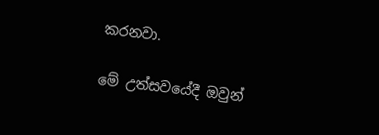කරනවා.

මේ උත්සවයේදී ඔවුන්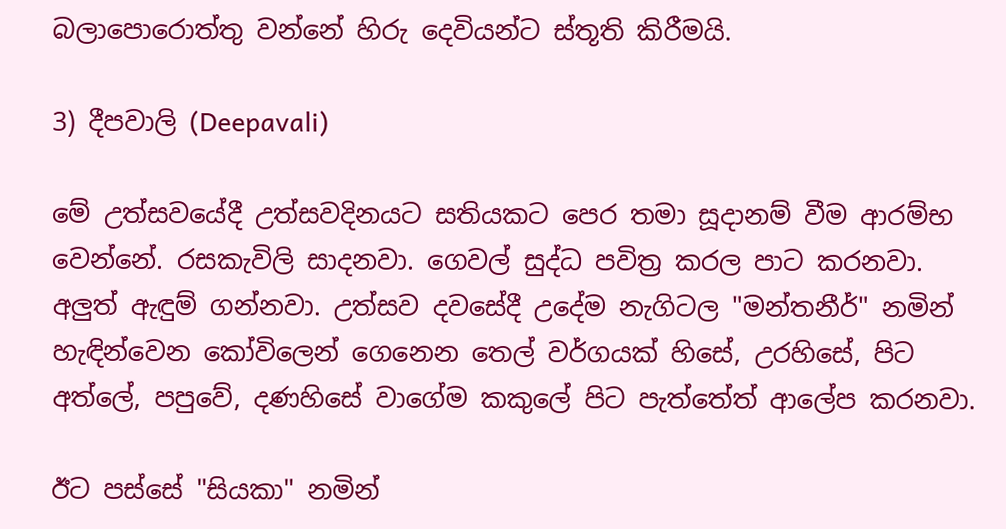බලාපොරොත්තු වන්නේ හිරු දෙවියන්ට ස්තූති කිරීමයි.

3) දීපවාලි (Deepavali)

මේ උත්සවයේදී උත්සවදිනයට සතියකට පෙර තමා සූදානම් වීම ආරම්භ වෙන්නේ. රසකැවිලි සාදනවා. ගෙවල් සුද්ධ පවිත්‍ර කරල පාට කරනවා. අලුත් ඇඳුම් ගන්නවා. උත්සව දවසේදී උදේම නැගිටල "මන්තනීර්" නමින් හැඳින්වෙන කෝවිලෙන් ගෙනෙන තෙල් වර්ගයක් හිසේ, උරහිසේ, පිට අත්ලේ, පපුවේ, දණහිසේ වාගේම කකුලේ පිට පැත්තේත් ආලේප කරනවා.

ඊට පස්සේ "සියකා" නමින්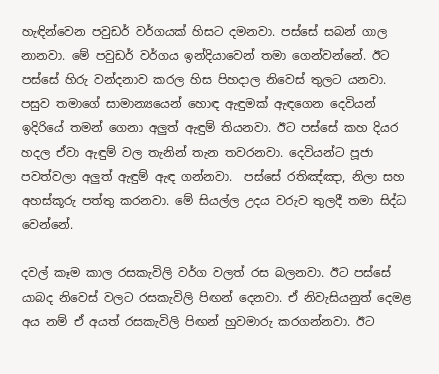හැඳින්වෙන පවුඩර් වර්ගයක් හිසට දමනවා. පස්සේ සබන් ගාල නානවා. මේ පවුඩර් වර්ගය ඉන්දියාවෙන් තමා ගෙන්වන්නේ. ඊට පස්සේ හිරු වන්දනාව කරල හිස පිහදාල නිවෙස් තුලට යනවා. පසුව තමාගේ සාමාන්‍යයෙන් හොඳ ඇඳුමක් ඇඳගෙන දෙවියන් ඉදිරියේ තමන් ගෙනා අලුත් ඇඳුම් තියනවා. ඊට පස්සේ කහ දියර හදල ඒවා ඇඳුම් වල තැනින් තැන තවරනවා. දෙවියන්ට පූජා පවත්වලා අලුත් ඇඳුම් ඇඳ ගන්නවා.  පස්සේ රතිඤ්ඤා, නිලා සහ අහස්කූරු පත්තු කරනවා. මේ සියල්ල උදය වරුව තුලදී තමා සිද්ධ වෙන්නේ.

දවල් කෑම කාල රසකැවිලි වර්ග වලත් රස බලනවා. ඊට පස්සේ යාබද නිවෙස් වලට රසකැවිලි පිඟන් දෙනවා. ඒ නිවැසියනුත් දෙමළ අය නම් ඒ අයත් රසකැවිලි පිඟන් හුවමාරු කරගන්නවා. ඊට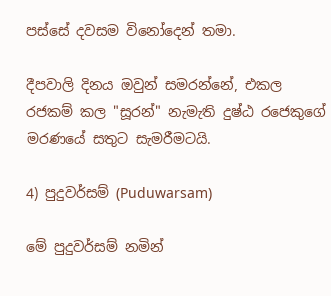පස්සේ දවසම විනෝදෙන් තමා.

දීපවාලි දිනය ඔවුන් සමරන්නේ, එකල රජකම් කල "සූරන්" නැමැති දුෂ්ඨ රජෙකුගේ මරණයේ සතුට සැමරීමටයි.

4) පුදුවර්සම් (Puduwarsam)

මේ පුදුවර්සම් නමින්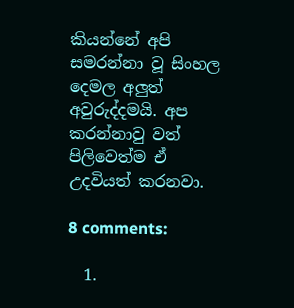කියන්නේ අපි සමරන්නා වූ සිංහල දෙමල අලුත් අවුරුද්දමයි. අප කරන්නාවු වත් පිලිවෙත්ම ඒ උදවියත් කරනවා.

8 comments:

  1.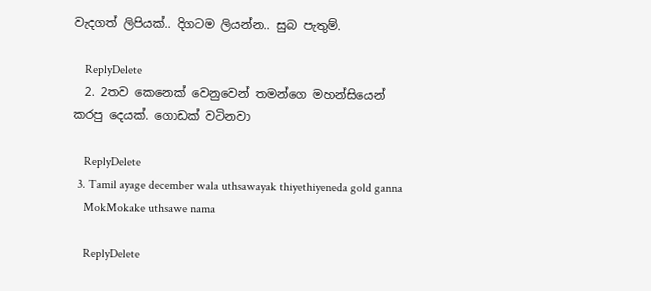වැදගත් ලිපියක්.. දිගටම ලියන්න.. සුබ පැතුම්.

    ReplyDelete
  2. 2තව කෙනෙක් වෙනුවෙන් තමන්ගෙ මහන්සියෙන් කරපු දෙයක්. ගොඩක් වටිනවා

    ReplyDelete
  3. Tamil ayage december wala uthsawayak thiyethiyeneda gold ganna
    MokMokake uthsawe nama

    ReplyDelete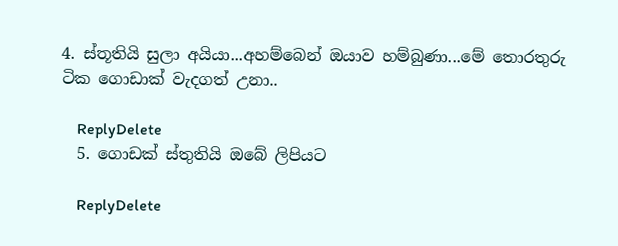4. ස්තූතියි සුලා අයියා...අහම්බෙන් ඔයාව හම්බුණා...මේ තොරතුරු ටික ගොඩාක් වැදගත් උනා..

    ReplyDelete
  5. ගොඩක් ස්තුතියි ඔබේ ලිපියට

    ReplyDelete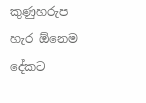කුණුහරුප හැර ඕනෙම දේකට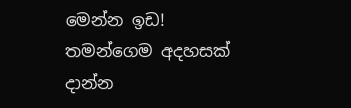මෙන්න ඉඩ!
තමන්ගෙම අදහසක් දාන්න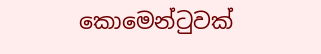කොමෙන්ටුවක්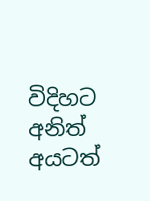විදිහට අනිත් අයටත්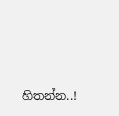හිතන්න..!